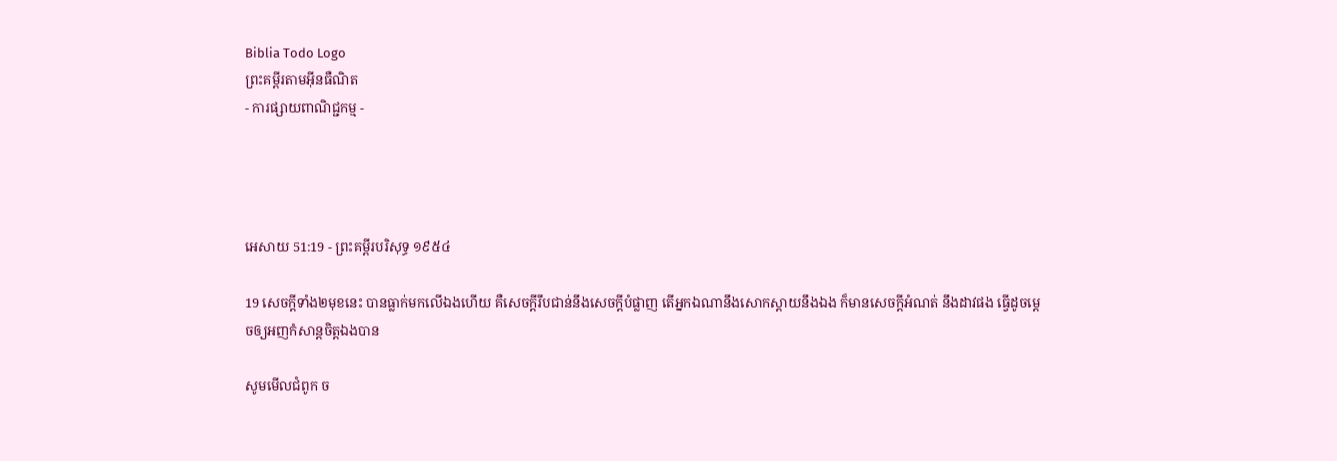Biblia Todo Logo
ព្រះគម្ពីរតាមអ៊ីនធឺណិត
- ការផ្សាយពាណិជ្ជកម្ម -




អេសាយ 51:19 - ព្រះគម្ពីរបរិសុទ្ធ ១៩៥៤

19 សេចក្ដីទាំង២មុខនេះ បានធ្លាក់មកលើឯងហើយ គឺសេចក្ដីរឹប‌ជាន់នឹងសេចក្ដីបំផ្លាញ តើអ្នកឯណានឹងសោកស្តាយនឹងឯង ក៏មានសេចក្ដីអំណត់ នឹងដាវផង ធ្វើដូចម្តេចឲ្យអញកំសាន្តចិត្តឯងបាន

សូមមើលជំពូក ច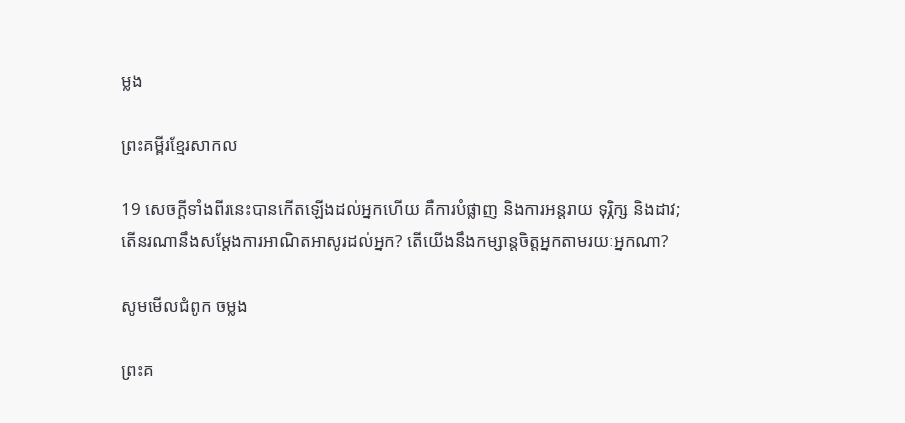ម្លង

ព្រះគម្ពីរខ្មែរសាកល

19 សេចក្ដីទាំងពីរនេះបានកើតឡើងដល់អ្នកហើយ គឺការបំផ្លាញ និងការអន្តរាយ ទុរ្ភិក្ស និងដាវ; តើនរណានឹងសម្ដែងការអាណិតអាសូរដល់អ្នក? តើយើងនឹងកម្សាន្តចិត្តអ្នកតាមរយៈអ្នកណា?

សូមមើលជំពូក ចម្លង

ព្រះគ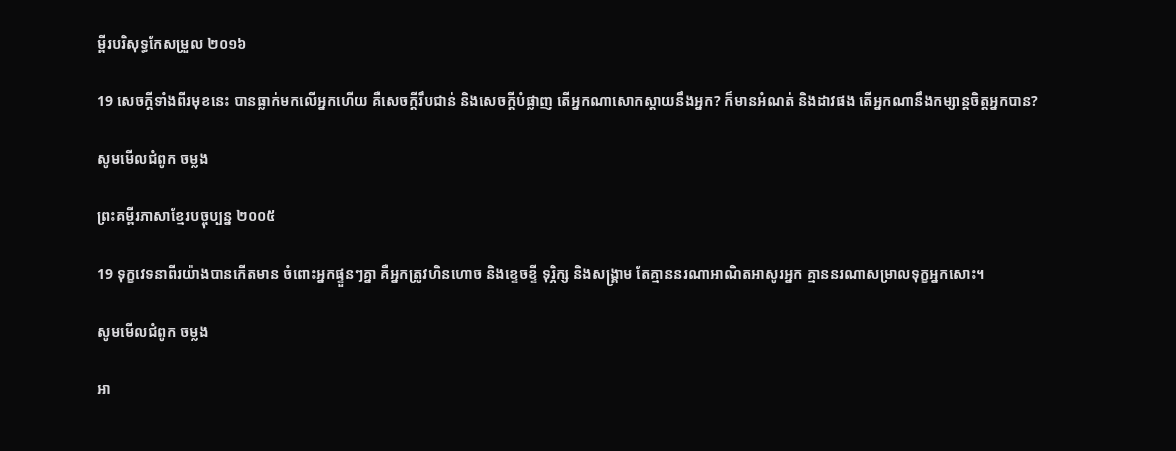ម្ពីរបរិសុទ្ធកែសម្រួល ២០១៦

19 សេចក្ដីទាំងពីរមុខនេះ បានធ្លាក់មកលើអ្នកហើយ គឺសេចក្ដីរឹប‌ជាន់ និងសេចក្ដីបំផ្លាញ តើអ្នកណាសោកស្តាយនឹងអ្នក? ក៏មានអំណត់ និងដាវផង តើអ្នកណានឹងកម្សាន្តចិត្តអ្នកបាន?

សូមមើលជំពូក ចម្លង

ព្រះគម្ពីរភាសាខ្មែរបច្ចុប្បន្ន ២០០៥

19 ទុក្ខវេទនាពីរយ៉ាងបានកើតមាន ចំពោះអ្នកផ្ទួនៗគ្នា គឺអ្នកត្រូវហិន‌ហោច និងខ្ទេច‌ខ្ទី ទុរ្ភិក្ស និងសង្គ្រាម តែគ្មាននរណាអាណិតអាសូរអ្នក គ្មាននរណាសម្រាលទុក្ខអ្នកសោះ។

សូមមើលជំពូក ចម្លង

អា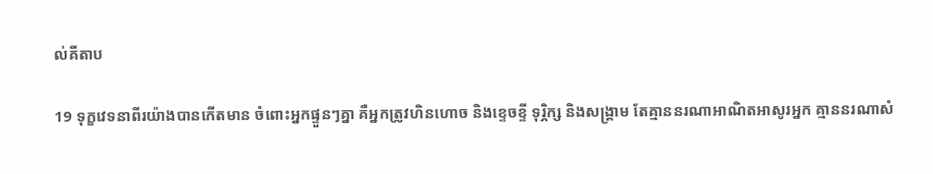ល់គីតាប

19 ទុក្ខវេទនាពីរយ៉ាងបានកើតមាន ចំពោះអ្នកផ្ទួនៗគ្នា គឺអ្នកត្រូវហិន‌ហោច និងខ្ទេច‌ខ្ទី ទុរ្ភិក្ស និងសង្គ្រាម តែគ្មាននរណាអាណិតអាសូរអ្នក គ្មាននរណាសំ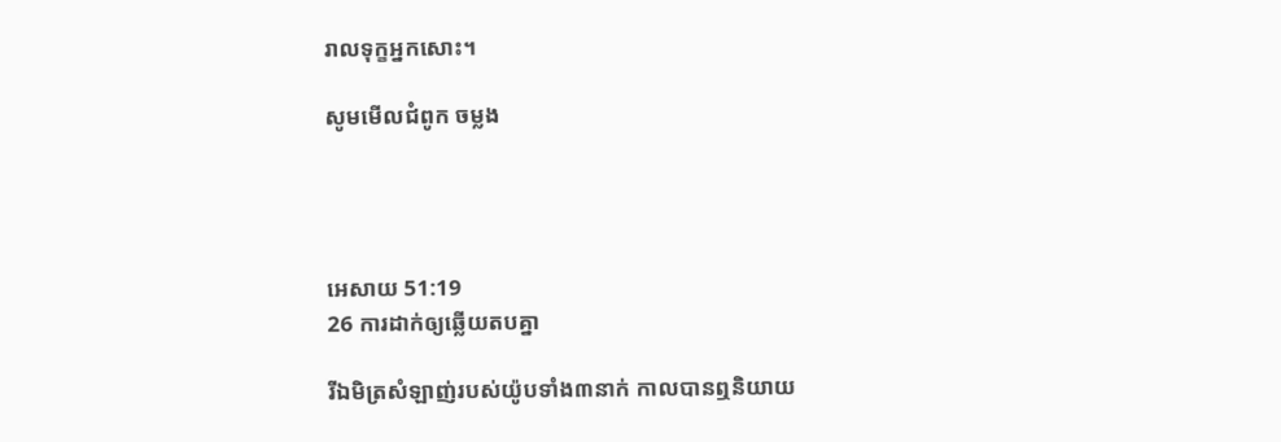រាលទុក្ខអ្នកសោះ។

សូមមើលជំពូក ចម្លង




អេសាយ 51:19
26 ការដាក់ឲ្យឆ្លើយតបគ្នា

រីឯមិត្រសំឡាញ់របស់យ៉ូបទាំង៣នាក់ កាលបានឮនិយាយ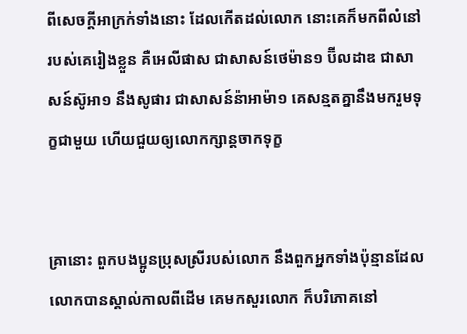ពីសេចក្ដីអាក្រក់ទាំងនោះ ដែលកើតដល់លោក នោះគេក៏មកពីលំនៅរបស់គេរៀងខ្លួន គឺអេលី‌ផាស ជាសាសន៍ថេម៉ាន១ ប៊ីល‌ដាឌ ជាសាសន៍ស៊ូអា១ នឹងសូផារ ជាសាសន៍ន៉ាអាម៉ា១ គេសន្មតគ្នានឹងមករួមទុក្ខជាមួយ ហើយជួយឲ្យលោកក្សាន្តចាកទុក្ខ


គ្រានោះ ពួកបងប្អូនប្រុសស្រីរបស់លោក នឹងពួកអ្នកទាំងប៉ុន្មានដែលលោកបានស្គាល់កាលពីដើម គេមកសួរលោក ក៏បរិភោគនៅ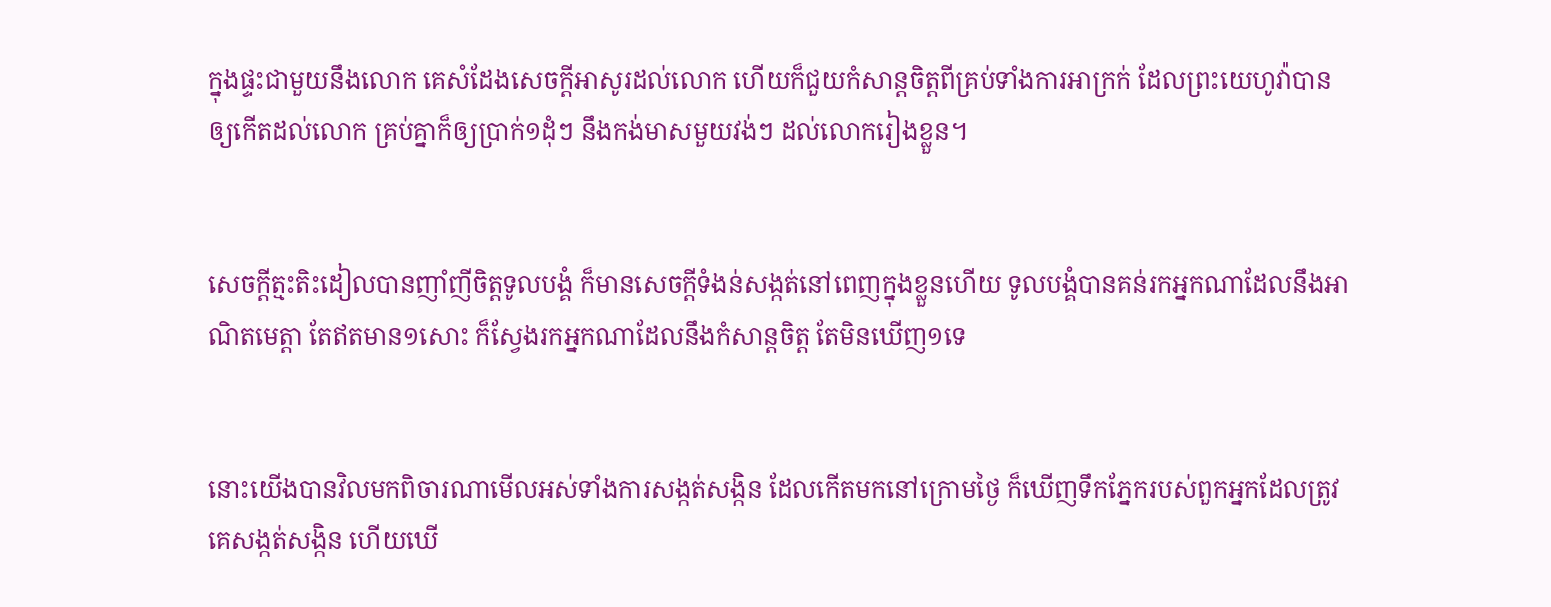ក្នុងផ្ទះជាមួយនឹងលោក គេសំដែងសេចក្ដីអាសូរដល់លោក ហើយក៏ជួយកំសាន្តចិត្តពីគ្រប់ទាំងការអាក្រក់ ដែលព្រះ‌យេហូវ៉ាបានឲ្យកើតដល់លោក គ្រប់គ្នាក៏ឲ្យប្រាក់១ដុំៗ នឹងកង់មាសមួយវង់ៗ ដល់លោករៀងខ្លួន។


សេចក្ដីត្មះ‌តិះដៀលបានញាំ‌ញីចិត្តទូលបង្គំ ក៏មានសេចក្ដីទំងន់សង្កត់នៅពេញក្នុងខ្លួនហើយ ទូលបង្គំបានគន់រកអ្នកណាដែលនឹងអាណិតមេត្តា តែឥតមាន១សោះ ក៏ស្វែងរកអ្នកណាដែលនឹងកំសាន្តចិត្ត តែមិនឃើញ១ទេ


នោះយើងបានវិលមកពិចារណាមើលអស់ទាំងការសង្កត់‌សង្កិន ដែលកើតមកនៅក្រោមថ្ងៃ ក៏ឃើញទឹកភ្នែករបស់ពួកអ្នកដែលត្រូវគេសង្កត់‌សង្កិន ហើយឃើ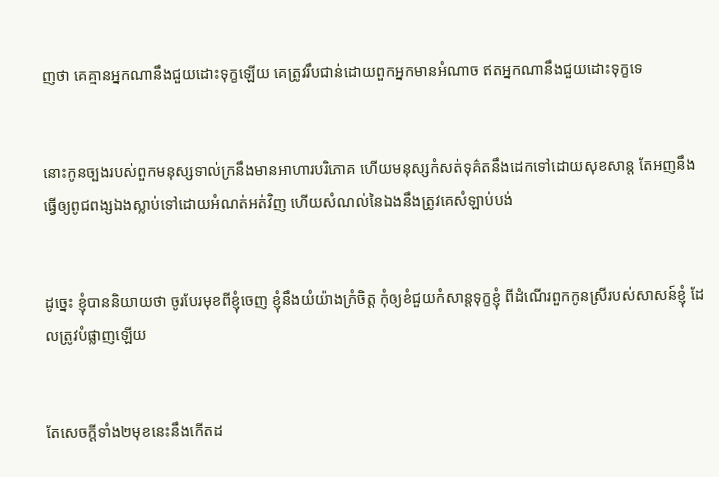ញថា គេគ្មានអ្នកណានឹងជួយដោះទុក្ខឡើយ គេត្រូវរឹប‌ជាន់ដោយពួកអ្នកមានអំណាច ឥតអ្នកណានឹងជួយដោះទុក្ខទេ


នោះកូនច្បងរបស់ពួកមនុស្សទាល់ក្រនឹងមានអាហារបរិភោគ ហើយមនុស្សកំសត់ទុគ៌តនឹងដេកទៅដោយសុខ‌សាន្ត តែអញនឹងធ្វើឲ្យពូជ‌ពង្សឯងស្លាប់ទៅដោយអំណត់អត់វិញ ហើយសំណល់នៃឯងនឹងត្រូវគេសំឡាប់បង់


ដូច្នេះ ខ្ញុំបាននិយាយថា ចូរបែរមុខពីខ្ញុំចេញ ខ្ញុំនឹងយំយ៉ាងក្រំចិត្ត កុំឲ្យខំជួយកំសាន្តទុក្ខខ្ញុំ ពីដំណើរពួកកូនស្រីរបស់សាសន៍ខ្ញុំ ដែលត្រូវបំផ្លាញឡើយ


តែសេចក្ដីទាំង២មុខនេះនឹងកើតដ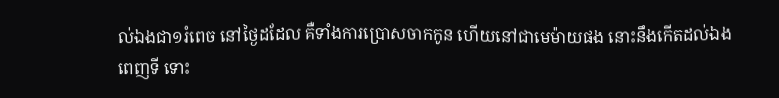ល់ឯងជា១រំពេច នៅថ្ងៃដដែល គឺទាំងការប្រោសចាកកូន ហើយនៅជាមេម៉ាយផង នោះនឹងកើតដល់ឯងពេញទី ទោះ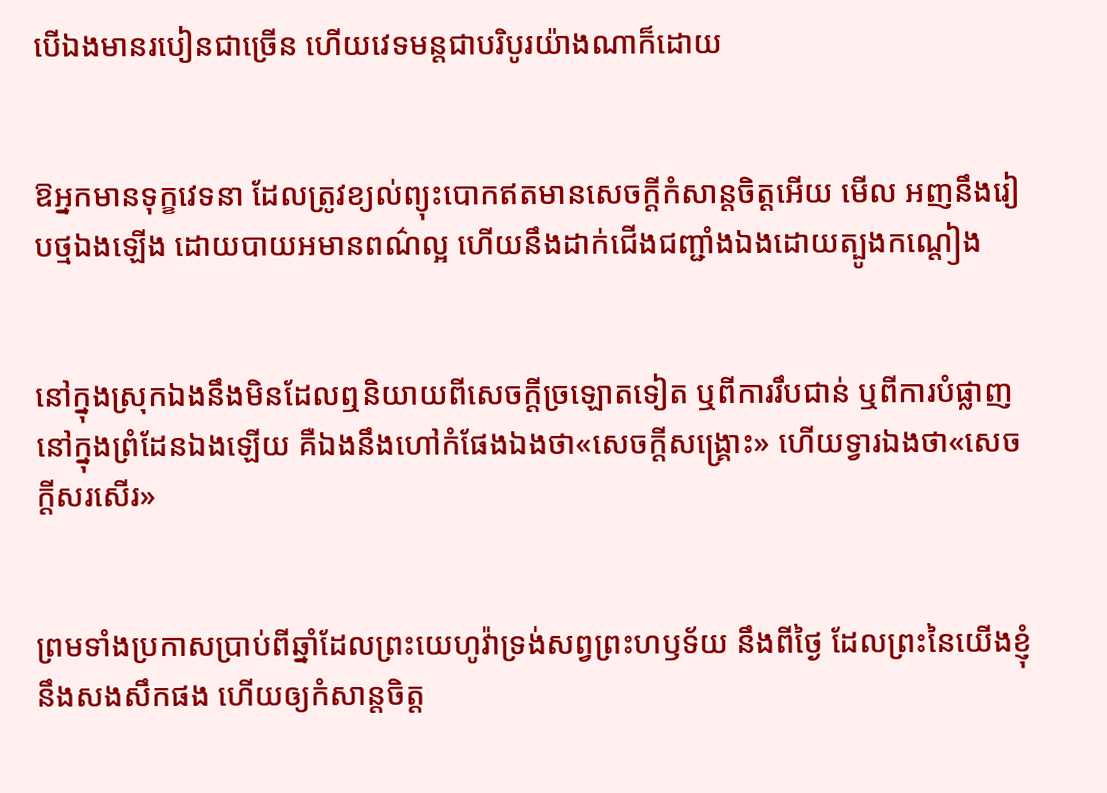បើឯងមានរបៀនជាច្រើន ហើយវេទ‌មន្តជាបរិបូរយ៉ាងណាក៏ដោយ


ឱអ្នកមានទុក្ខវេទនា ដែលត្រូវខ្យល់ព្យុះបោកឥតមានសេចក្ដីកំសាន្តចិត្តអើយ មើល អញនឹងរៀបថ្មឯងឡើង ដោយបាយអមានពណ៌ល្អ ហើយនឹងដាក់ជើងជញ្ជាំងឯងដោយត្បូង‌កណ្តៀង


នៅក្នុងស្រុកឯងនឹងមិនដែលឮនិយាយពីសេចក្ដីច្រឡោតទៀត ឬពីការរឹប‌ជាន់ ឬពីការបំផ្លាញនៅក្នុងព្រំ‌ដែនឯងឡើយ គឺឯងនឹងហៅកំផែងឯងថា«សេចក្ដីសង្គ្រោះ» ហើយទ្វារឯងថា«សេចក្ដីសរសើរ»


ព្រមទាំងប្រកាសប្រាប់ពីឆ្នាំដែលព្រះ‌យេហូវ៉ាទ្រង់សព្វព្រះ‌ហឫទ័យ នឹងពីថ្ងៃ ដែលព្រះនៃយើងខ្ញុំនឹងសង‌សឹកផង ហើយឲ្យកំសាន្តចិត្ត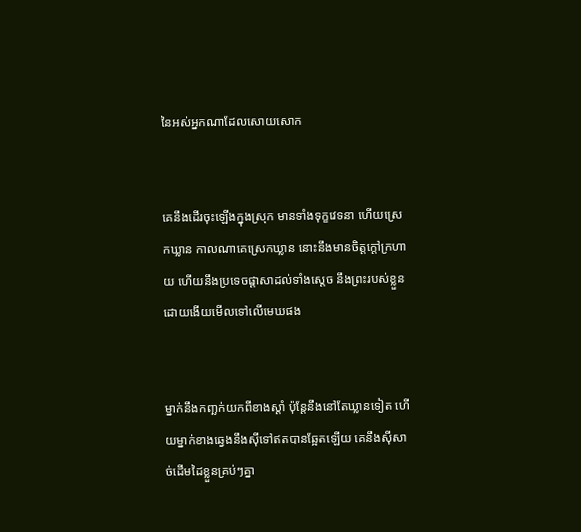នៃអស់អ្នកណាដែលសោយ‌សោក


គេនឹងដើរចុះឡើងក្នុងស្រុក មានទាំងទុក្ខវេទនា ហើយស្រេកឃ្លាន កាលណាគេស្រេកឃ្លាន នោះនឹងមានចិត្តក្តៅក្រហាយ ហើយនឹងប្រទេចផ្តាសាដល់ទាំងស្តេច នឹងព្រះរបស់ខ្លួន ដោយងើយមើលទៅលើមេឃផង


ម្នាក់នឹងកញ្ឆក់យកពីខាងស្តាំ ប៉ុន្តែនឹងនៅតែឃ្លានទៀត ហើយម្នាក់ខាងឆ្វេងនឹងស៊ីទៅឥតបានឆ្អែតឡើយ គេនឹងស៊ីសាច់ដើមដៃខ្លួនគ្រប់ៗគ្នា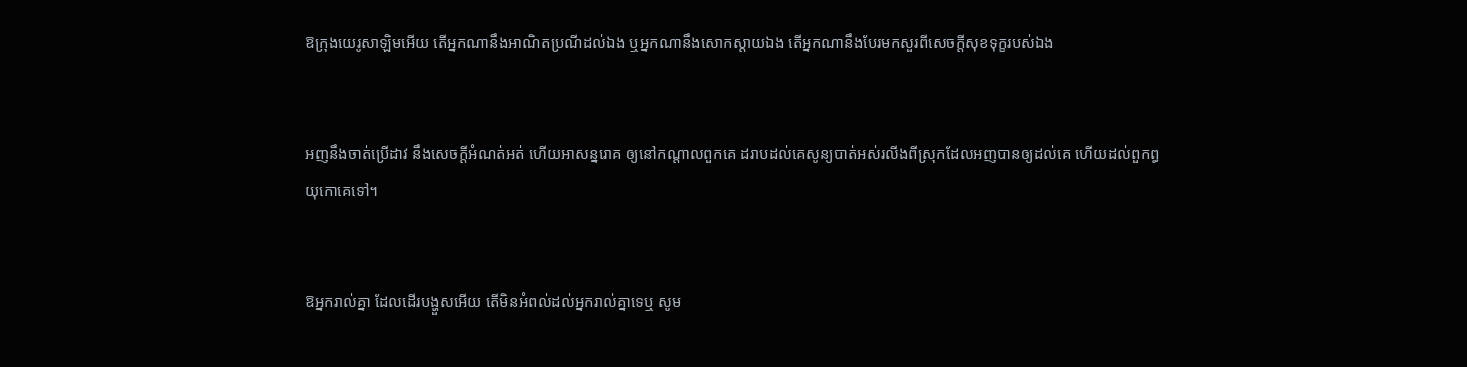ឱក្រុងយេរូ‌សាឡិមអើយ តើអ្នកណានឹងអាណិតប្រណីដល់ឯង ឬអ្នកណានឹងសោកស្តាយឯង តើអ្នកណានឹងបែរមកសួរពីសេចក្ដីសុខទុក្ខរបស់ឯង


អញនឹងចាត់ប្រើដាវ នឹងសេចក្ដីអំណត់‌អត់ ហើយអាសន្ន‌រោគ ឲ្យនៅកណ្តាលពួកគេ ដរាបដល់គេសូន្យបាត់អស់រលីងពីស្រុកដែលអញបានឲ្យដល់គេ ហើយដល់ពួកព្ធយុ‌កោគេទៅ។


ឱអ្នករាល់គ្នា ដែលដើរបង្ហួសអើយ តើមិនអំពល់ដល់អ្នករាល់គ្នាទេឬ សូម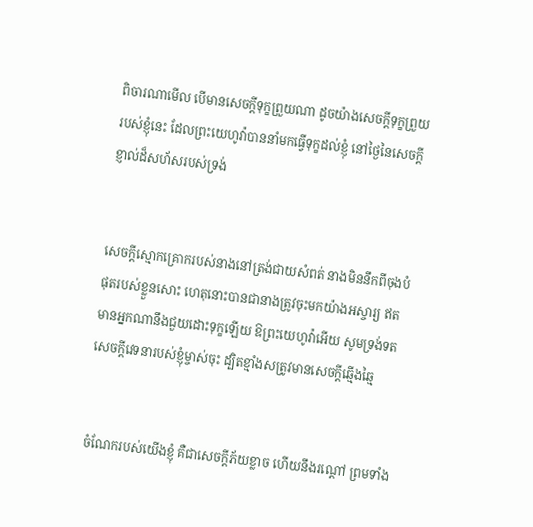ពិចារណាមើល បើមានសេចក្ដីទុក្ខព្រួយណា ដូចយ៉ាងសេចក្ដីទុក្ខព្រួយរបស់ខ្ញុំនេះ ដែលព្រះ‌យេហូវ៉ាបាននាំមកធ្វើទុក្ខដល់ខ្ញុំ នៅថ្ងៃនៃសេចក្ដីខ្ញាល់ដ៏សហ័សរបស់ទ្រង់


សេចក្ដីស្មោក‌គ្រោករបស់នាងនៅត្រង់ជាយសំពត់ នាងមិននឹកពីចុងបំផុតរបស់ខ្លួនសោះ ហេតុនោះបានជានាងត្រូវចុះមកយ៉ាងអស្ចារ្យ ឥតមានអ្នកណានឹងជួយដោះទុក្ខឡើយ ឱព្រះ‌យេហូវ៉ាអើយ សូមទ្រង់ទតសេចក្ដីវេទនារបស់ខ្ញុំម្ចាស់ចុះ ដ្បិតខ្មាំងសត្រូវមានសេចក្ដីឆ្មើង‌ឆ្មៃ


ចំណែករបស់យើងខ្ញុំ គឺជាសេចក្ដីភ័យខ្លាច ហើយនឹងរណ្តៅ ព្រមទាំង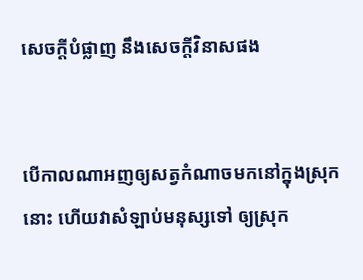សេចក្ដីបំផ្លាញ នឹងសេចក្ដីវិនាសផង


បើកាលណាអញឲ្យសត្វកំណាចមកនៅក្នុងស្រុកនោះ ហើយវាសំឡាប់មនុស្សទៅ ឲ្យស្រុក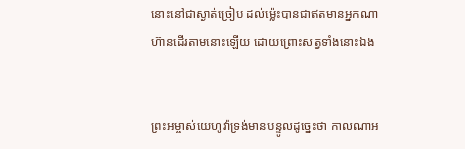នោះនៅជាស្ងាត់‌ច្រៀប ដល់ម៉្លេះបានជាឥតមានអ្នកណាហ៊ានដើរតាមនោះឡើយ ដោយព្រោះសត្វទាំងនោះឯង


ព្រះ‌អម្ចាស់យេហូវ៉ាទ្រង់មានបន្ទូលដូច្នេះថា កាលណាអ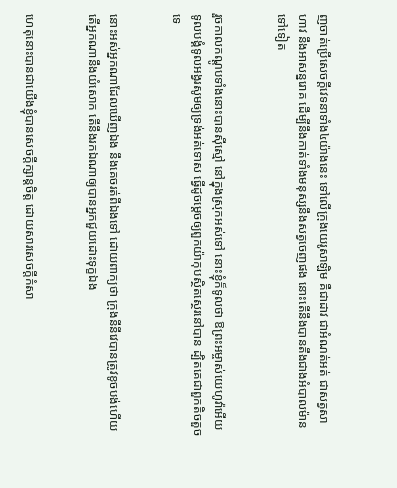ញចាត់ប្រើសេចក្ដីវេទនាទាំង៤យ៉ាងនេះ ទៅលើក្រុងយេរូ‌សាឡិម គឺជាដាវ ជាអំណត់អត់ ជាសត្វសាហាវ នឹងអាសន្ន‌រោគ ដើម្បីនឹងកាត់ទាំងមនុស្សនឹងសត្វចេញផង នោះតើនឹងបានតឹងជាងអំបាល‌ម៉ានទៅទៀត


រួចកាលកណ្តូបទាំងនោះបានស៊ីស្មៅ នៅក្នុងស្រុកអស់ទៅ នោះខ្ញុំក៏ទូលថា ឱព្រះ‌អម្ចាស់យេហូវ៉ាអើយ ទូលបង្គំទូលអង្វរសូមឲ្យទ្រង់អត់ទោស ធ្វើដូចម្តេចឲ្យពួកយ៉ាកុបស្ថិត‌ស្ថេរនៅបាន ដ្បិតគេជាពួកតិច‌តួចទេ


នោះអស់អ្នកណាដែលឃើញឯង នឹងគេចរត់ពីឯងទៅ ដោយពាក្យថា ក្រុងនីនីវេបានត្រូវខូចបង់ហើយ តើអ្នកណានឹងយំសោក តើនឹងរកឯណាឲ្យបានអ្នកជួយដោះទុក្ខឯង


ហេតុនោះបានជាយើងខ្ញុំបានសេចក្ដីក្សាន្តចិត្ត ដោយ‌សារសេចក្ដីកំសា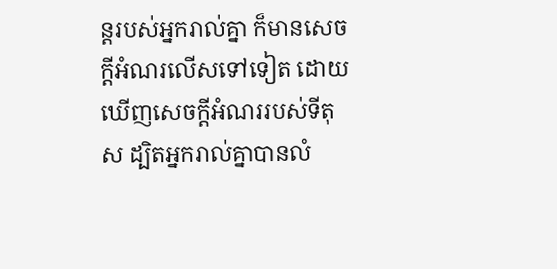ន្តរបស់អ្នករាល់គ្នា ក៏មានសេចក្ដីអំណរលើសទៅទៀត ដោយឃើញសេចក្ដីអំណររបស់ទីតុស ដ្បិតអ្នករាល់គ្នាបានលំ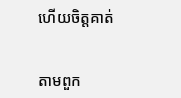ហើយចិត្តគាត់


តាមពួក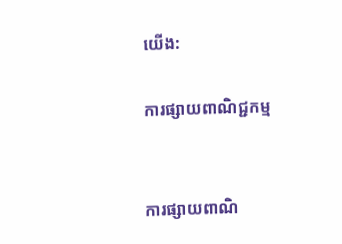យើង:

ការផ្សាយពាណិជ្ជកម្ម


ការផ្សាយពាណិ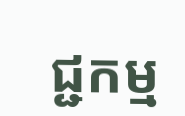ជ្ជកម្ម